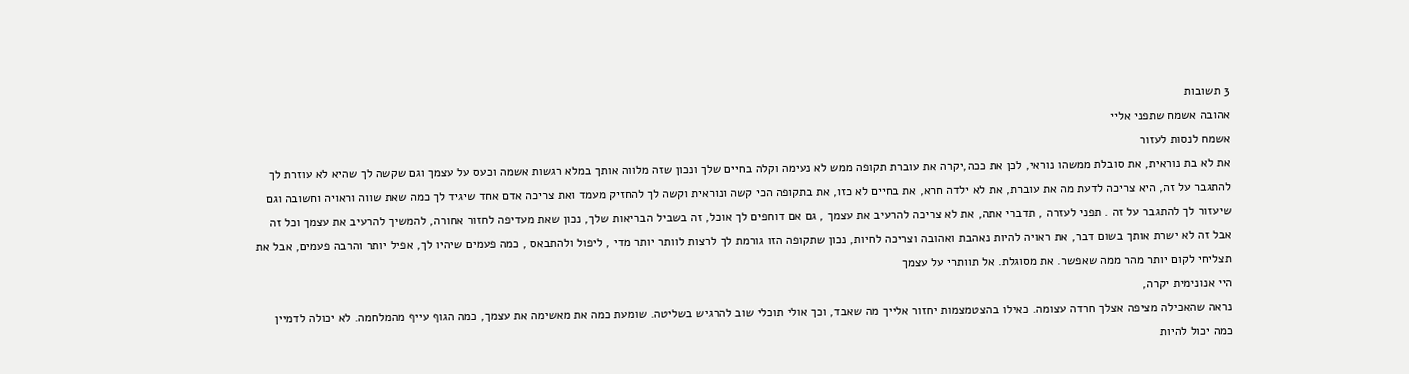3 תשובות
אהובה אשמח שתפני אליי
אשמח לנסות לעזור
את לא בת נוראית, את סובלת ממשהו נוראי, לכן את ככה,יקרה את עוברת תקופה ממש לא נעימה וקלה בחיים שלך ונכון שזה מלווה אותך במלא רגשות אשמה וכעס על עצמך וגם שקשה לך שהיא לא עוזרת לך להתגבר על זה, היא צריכה לדעת מה את עוברת, את לא ילדה חרא, את בחיים לא כזו, את בתקופה הכי קשה ונוראית וקשה לך להחזיק מעמד ואת צריכה אדם אחד שיגיד לך כמה שאת שווה וראויה וחשובה וגם שיעזור לך להתגבר על זה . תפני לעזרה , תדברי אתה, את לא צריכה להרעיב את עצמך , גם אם דוחפים לך אוכל, זה בשביל הבריאות שלך, נכון שאת מעדיפה לחזור אחורה, להמשיך להרעיב את עצמך וכל זה אבל זה לא ישרת אותך בשום דבר, את ראויה להיות נאהבת ואהובה וצריכה לחיות, נכון שתקופה הזו גורמת לך לרצות לוותר יותר מדי , ליפול ולהתבאס , כמה פעמים שיהיו לך, אפיל יותר והרבה פעמים, אבל את תצליחי לקום יותר מהר ממה שאפשר. את מסוגלת. אל תוותרי על עצמך
היי אנונימית יקרה,
נראה שהאכילה מציפה אצלך חרדה עצומה. כאילו בהצטמצמות יחזור אלייך מה שאבד, וכך אולי תוכלי שוב להרגיש בשליטה. שומעת כמה את מאשימה את עצמך, כמה הגוף עייף מהמלחמה. לא יכולה לדמיין כמה יכול להיות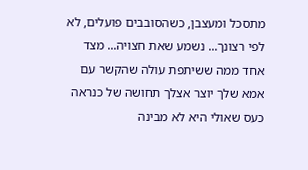מתסכל ומעצבן, כשהסובבים פועלים, לא לפי רצונך... נשמע שאת חצויה... מצד אחד ממה ששיתפת עולה שהקשר עם אמא שלך יוצר אצלך תחושה של כנראה כעס שאולי היא לא מבינה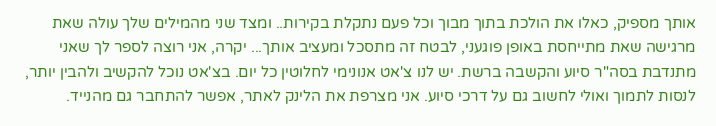אותך מספיק, כאלו את הולכת בתוך מבוך וכל פעם נתקלת בקירות.. ומצד שני מהמילים שלך עולה שאת מרגישה שאת מתייחסת באופן פוגעני, לבטח זה מתסכל ומעציב אותך... יקרה, אני רוצה לספר לך שאני מתנדבת בסה"ר סיוע והקשבה ברשת. יש לנו צ'אט אנונימי לחלוטין כל יום. בצ'אט נוכל להקשיב ולהבין יותר, לנסות לתמוך ואולי לחשוב גם על דרכי סיוע. אני מצרפת את הלינק לאתר, אפשר להתחבר גם מהנייד.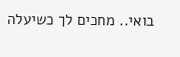בואי.. מחכים לך כשיעלה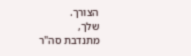הצורך.
שלך,
מתנדבת סה"ר